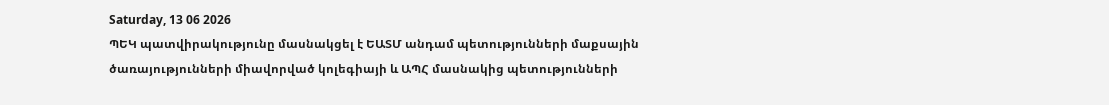Saturday, 13 06 2026
ՊԵԿ պատվիրակությունը մասնակցել է ԵԱՏՄ անդամ պետությունների մաքսային ծառայությունների միավորված կոլեգիայի և ԱՊՀ մասնակից պետությունների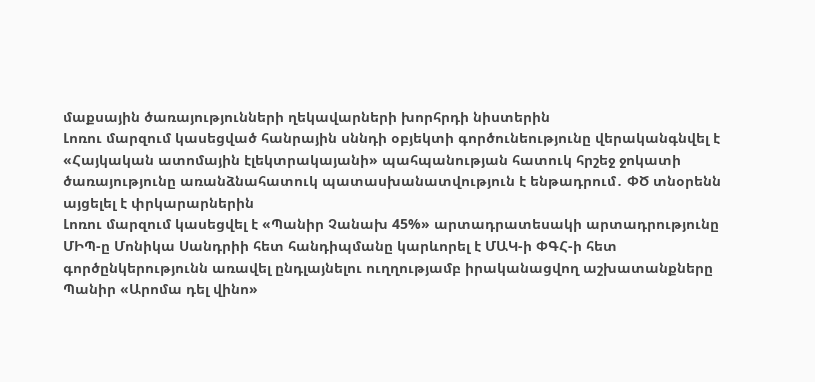մաքսային ծառայությունների ղեկավարների խորհրդի նիստերին
Լոռու մարզում կասեցված հանրային սննդի օբյեկտի գործունեությունը վերականգնվել է
«Հայկական ատոմային էլեկտրակայանի» պահպանության հատուկ հրշեջ ջոկատի ծառայությունը առանձնահատուկ պատասխանատվություն է ենթադրում․ ՓԾ տնօրենն այցելել է փրկարարներին
Լոռու մարզում կասեցվել է «Պանիր Չանախ 45%» արտադրատեսակի արտադրությունը
ՄԻՊ-ը Մոնիկա Սանդրիի հետ հանդիպմանը կարևորել է ՄԱԿ-ի ՓԳՀ-ի հետ գործընկերությունն առավել ընդլայնելու ուղղությամբ իրականացվող աշխատանքները
Պանիր «Արոմա դել վինո»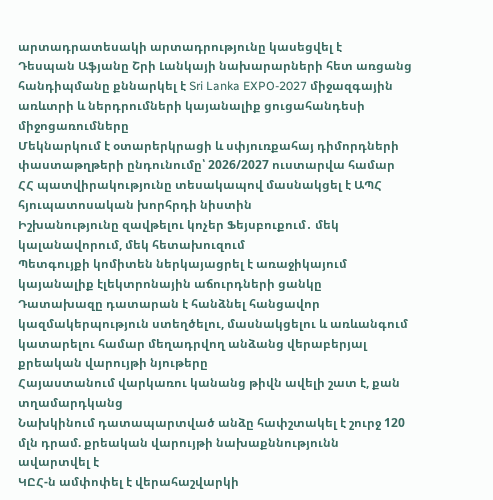արտադրատեսակի արտադրությունը կասեցվել է
Դեսպան Աֆյանը Շրի Լանկայի նախարարների հետ առցանց հանդիպմանը քննարկել է Sri Lanka EXPO-2027 միջազգային առևտրի և ներդրումների կայանալիք ցուցահանդեսի միջոցառումները
Մեկնարկում է օտարերկրացի և սփյուռքահայ դիմորդների փաստաթղթերի ընդունումը՝ 2026/2027 ուստարվա համար
ՀՀ պատվիրակությունը տեսակապով մասնակցել է ԱՊՀ հյուպատոսական խորհրդի նիստին
Իշխանությունը զավթելու կոչեր Ֆեյսբուքում․ մեկ կալանավորում, մեկ հետախուզում
Պետգույքի կոմիտեն ներկայացրել է առաջիկայում կայանալիք էլեկտրոնային աճուրդների ցանկը
Դատախազը դատարան է հանձնել հանցավոր կազմակերպություն ստեղծելու, մասնակցելու և առևանգում կատարելու համար մեղադրվող անձանց վերաբերյալ քրեական վարույթի նյութերը
Հայաստանում վարկառու կանանց թիվն ավելի շատ է, քան տղամարդկանց
Նախկինում դատապարտված անձը հափշտակել է շուրջ 120 մլն դրամ. քրեական վարույթի նախաքննությունն ավարտվել է
ԿԸՀ-ն ամփոփել է վերահաշվարկի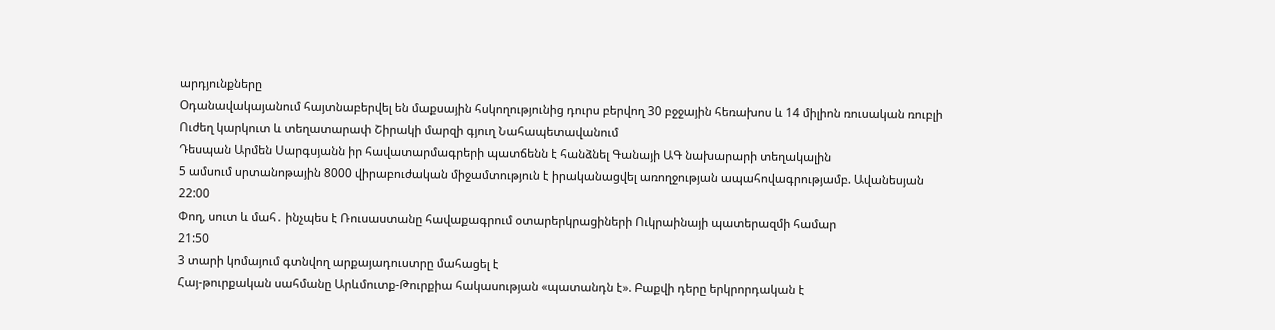արդյունքները
Օդանավակայանում հայտնաբերվել են մաքսային հսկողությունից դուրս բերվող 30 բջջային հեռախոս և 14 միլիոն ռուսական ռուբլի
Ուժեղ կարկուտ և տեղատարափ Շիրակի մարզի գյուղ Նահապետավանում
Դեսպան Արմեն Սարգսյանն իր հավատարմագրերի պատճենն է հանձնել Գանայի ԱԳ նախարարի տեղակալին
5 ամսում սրտանոթային 8000 վիրաբուժական միջամտություն է իրականացվել առողջության ապահովագրությամբ. Ավանեսյան
22:00
Փող, սուտ և մահ․ ինչպես է Ռուսաստանը հավաքագրում օտարերկրացիների Ուկրաինայի պատերազմի համար
21:50
3 տարի կոմայում գտնվող արքայադուստրը մահացել է
Հայ-թուրքական սահմանը Արևմուտք-Թուրքիա հակասության «պատանդն է». Բաքվի դերը երկրորդական է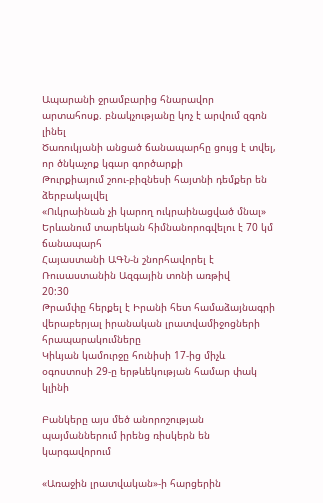Ապարանի ջրամբարից հնարավոր արտահոսք. բնակչությանը կոչ է արվում զգոն լինել
Ծառուկյանի անցած ճանապարհը ցույց է տվել, որ ծնկաչոք կգար գործարքի
Թուրքիայում շոու-բիզնեսի հայտնի դեմքեր են ձերբակալվել
«Ուկրաինան չի կարող ուկրաինացված մնալ»
Երևանում տարեկան հիմնանորոգվելու է 70 կմ ճանապարհ
Հայաստանի ԱԳՆ-ն շնորհավորել է Ռուսաստանին Ազգային տոնի առթիվ
20:30
Թրամփը հերքել է Իրանի հետ համաձայնագրի վերաբերյալ իրանական լրատվամիջոցների հրապարակումները
Կիևյան կամուրջը հունիսի 17-ից միչև օգոստոսի 29-ը երթևեկության համար փակ կլինի

Բանկերը այս մեծ անորոշության պայմաններում իրենց ռիսկերն են կարգավորում

«Առաջին լրատվական»-ի հարցերին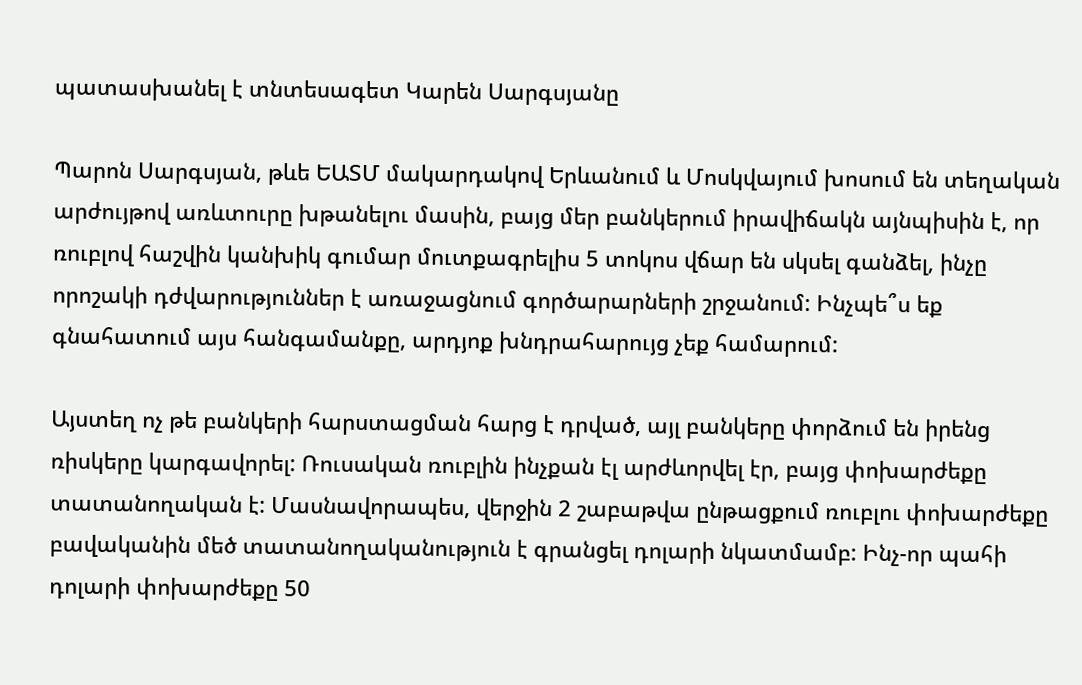պատասխանել է տնտեսագետ Կարեն Սարգսյանը

Պարոն Սարգսյան, թևե ԵԱՏՄ մակարդակով Երևանում և Մոսկվայում խոսում են տեղական արժույթով առևտուրը խթանելու մասին, բայց մեր բանկերում իրավիճակն այնպիսին է, որ ռուբլով հաշվին կանխիկ գումար մուտքագրելիս 5 տոկոս վճար են սկսել գանձել, ինչը որոշակի դժվարություններ է առաջացնում գործարարների շրջանում: Ինչպե՞ս եք գնահատում այս հանգամանքը, արդյոք խնդրահարույց չեք համարում:

Այստեղ ոչ թե բանկերի հարստացման հարց է դրված, այլ բանկերը փորձում են իրենց ռիսկերը կարգավորել: Ռուսական ռուբլին ինչքան էլ արժևորվել էր, բայց փոխարժեքը տատանողական է: Մասնավորապես, վերջին 2 շաբաթվա ընթացքում ռուբլու փոխարժեքը բավականին մեծ տատանողականություն է գրանցել դոլարի նկատմամբ: Ինչ-որ պահի դոլարի փոխարժեքը 50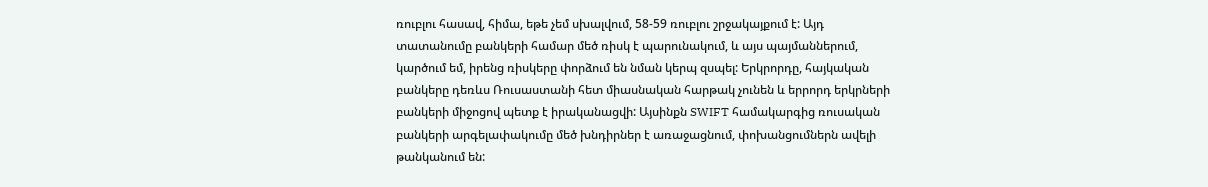ռուբլու հասավ, հիմա, եթե չեմ սխալվում, 58-59 ռուբլու շրջակայքում է: Այդ տատանումը բանկերի համար մեծ ռիսկ է պարունակում, և այս պայմաններում, կարծում եմ, իրենց ռիսկերը փորձում են նման կերպ զսպել: Երկրորդը, հայկական բանկերը դեռևս Ռուսաստանի հետ միասնական հարթակ չունեն և երրորդ երկրների բանկերի միջոցով պետք է իրականացվի: Այսինքն SWIFT համակարգից ռուսական բանկերի արգելափակումը մեծ խնդիրներ է առաջացնում, փոխանցումներն ավելի թանկանում են: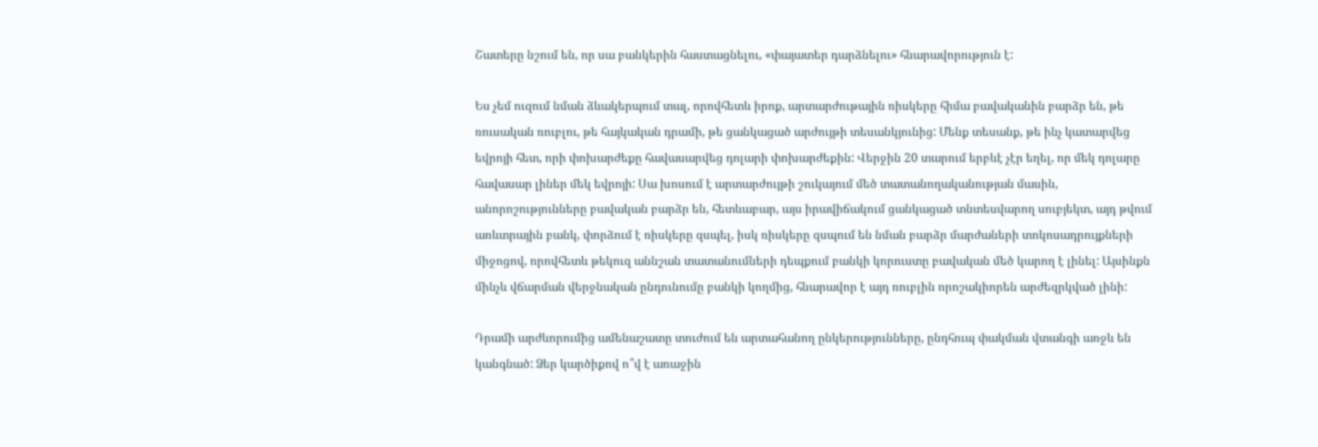Շատերը նշում են, որ սա բանկերին հաստացնելու, «փայատեր դարձնելու» հնարավորություն է:

Ես չեմ ուզում նման ձևակերպում տալ, որովհետև իրոք, արտարժութային ռիսկերը հիմա բավականին բարձր են, թե ռուսական ռուբլու, թե հայկական դրամի, թե ցանկացած արժույթի տեսանկյունից: Մենք տեսանք, թե ինչ կատարվեց եվրոյի հետ, որի փոխարժեքը հավասարվեց դոլարի փոխարժեքին: Վերջին 20 տարում երբևէ չէր եղել, որ մեկ դոլարը հավասար լիներ մեկ եվրոյի: Սա խոսում է արտարժույթի շուկայում մեծ տատանողականության մասին, անորոշությունները բավական բարձր են, հետևաբար, այս իրավիճակում ցանկացած տնտեսվարող սուբյեկտ, այդ թվում առևտրային բանկ, փորձում է ռիսկերը զսպել, իսկ ռիսկերը զսպում են նման բարձր մարժաների տոկոսադրույքների միջոցով, որովհետև թեկուզ աննշան տատանումների դեպքում բանկի կորուստը բավական մեծ կարող է լինել: Այսինքն մինչև վճարման վերջնական ընդունումը բանկի կողմից, հնարավոր է այդ ռուբլին որոշակիորեն արժեզրկված լինի:

Դրամի արժևորումից ամենաշատը տուժում են արտահանող ընկերությունները, ընդհուպ փակման վտանգի առջև են կանգնած: Ձեր կարծիքով ո՞վ է առաջին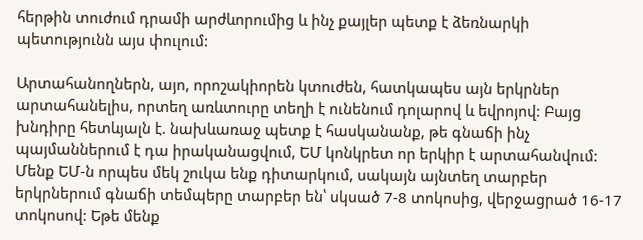հերթին տուժում դրամի արժևորումից և ինչ քայլեր պետք է ձեռնարկի պետությունն այս փուլում:

Արտահանողներն, այո, որոշակիորեն կտուժեն, հատկապես այն երկրներ արտահանելիս, որտեղ առևտուրը տեղի է ունենում դոլարով և եվրոյով: Բայց խնդիրը հետևյալն է. նախևառաջ պետք է հասկանանք, թե գնաճի ինչ պայմաններում է դա իրականացվում, ԵՄ կոնկրետ որ երկիր է արտահանվում: Մենք ԵՄ-ն որպես մեկ շուկա ենք դիտարկում, սակայն այնտեղ տարբեր երկրներում գնաճի տեմպերը տարբեր են՝ սկսած 7-8 տոկոսից, վերջացրած 16-17 տոկոսով: Եթե մենք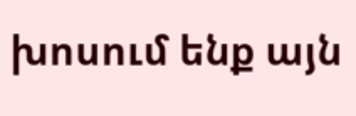խոսում ենք այն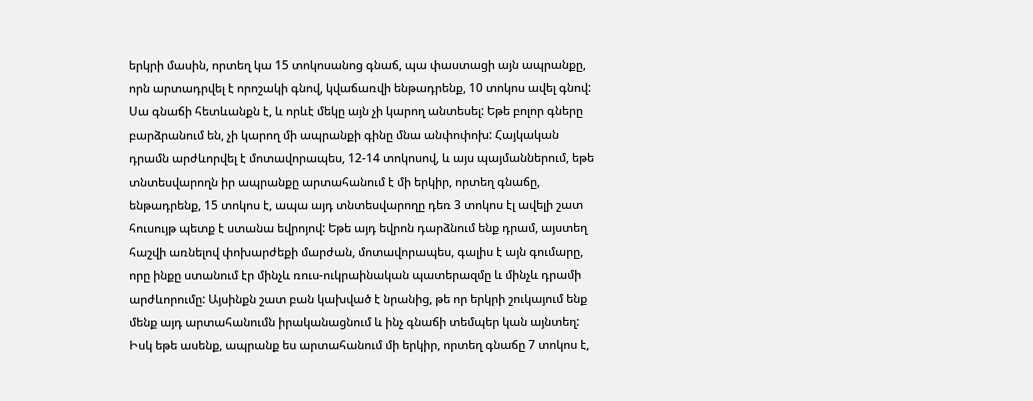երկրի մասին, որտեղ կա 15 տոկոսանոց գնաճ, պա փաստացի այն ապրանքը, որն արտադրվել է որոշակի գնով, կվաճառվի ենթադրենք, 10 տոկոս ավել գնով: Սա գնաճի հետևանքն է, և որևէ մեկը այն չի կարող անտեսել: Եթե բոլոր գները բարձրանում են, չի կարող մի ապրանքի գինը մնա անփոփոխ: Հայկական դրամն արժևորվել է մոտավորապես, 12-14 տոկոսով, և այս պայմաններում, եթե տնտեսվարողն իր ապրանքը արտահանում է մի երկիր, որտեղ գնաճը, ենթադրենք, 15 տոկոս է, ապա այդ տնտեսվարողը դեռ 3 տոկոս էլ ավելի շատ հուսույթ պետք է ստանա եվրոյով: Եթե այդ եվրոն դարձնում ենք դրամ, այստեղ հաշվի առնելով փոխարժեքի մարժան, մոտավորապես, գալիս է այն գումարը, որը ինքը ստանում էր մինչև ռուս-ուկրաինական պատերազմը և մինչև դրամի արժևորումը: Այսինքն շատ բան կախված է նրանից, թե որ երկրի շուկայում ենք մենք այդ արտահանումն իրականացնում և ինչ գնաճի տեմպեր կան այնտեղ: Իսկ եթե ասենք, ապրանք ես արտահանում մի երկիր, որտեղ գնաճը 7 տոկոս է,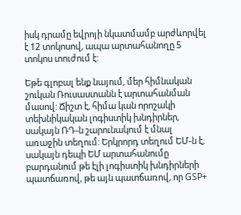իսկ դրամը եվրոյի նկատմամբ արժևորվել է 12 տոկոսով, ապա արտահանողը 5 տոկոս տուժում է:

Եթե գլոբալ ենք նայում, մեր հիմնական շուկան Ռուսաստանն է արտահանման մասով: Ճիշտ է, հիմա կան որոշակի տեխնիկական լոգիստիկ խնդիրներ, սակայն ՌԴ-ն շարունակում է մնալ առաջին տեղում: Երկրորդ տեղում ԵՄ-ն է, սակայն դեպի ԵՄ արտահանումը բարդանում թե էլի լոգիստիկ խնդիրների պատճառով, թե այն պատճառով, որ GSP+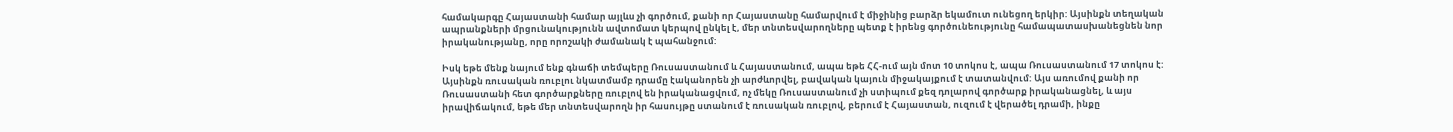համակարգը Հայաստանի համար այլևս չի գործում, քանի որ Հայաստանը համարվում է միջինից բարձր եկամուտ ունեցող երկիր: Այսինքն տեղական ապրանքների մրցունակությունն ավտոմատ կերպով ընկել է, մեր տնտեսվարողները պետք է իրենց գործունեությունը համապատասխանեցնեն նոր իրականությանը, որը որոշակի ժամանակ է պահանջում:

Իսկ եթե մենք նայում ենք գնաճի տեմպերը Ռուսաստանում և Հայաստանում, ապա եթե ՀՀ-ում այն մոտ 10 տոկոս է, ապա Ռուսաստանում 17 տոկոս է: Այսինքն ռուսական ռուբլու նկատմամբ դրամը էականորեն չի արժևորվել, բավական կայուն միջակայքում է տատանվում: Այս առումով քանի որ Ռուսաստանի հետ գործարքները ռուբլով են իրականացվում, ոչ մեկը Ռուսաստանում չի ստիպում քեզ դոլարով գործարք իրականացնել, և այս իրավիճակում, եթե մեր տնտեսվարողն իր հասույթը ստանում է ռուսական ռուբլով, բերում է Հայաստան, ուզում է վերածել դրամի, ինքը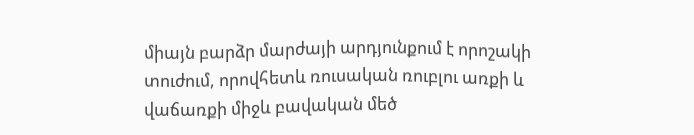միայն բարձր մարժայի արդյունքում է որոշակի տուժում, որովհետև ռուսական ռուբլու առքի և վաճառքի միջև բավական մեծ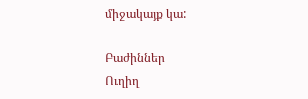միջակայք կա:

Բաժիններ
Ուղիղ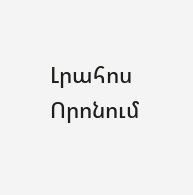Լրահոս
Որոնում